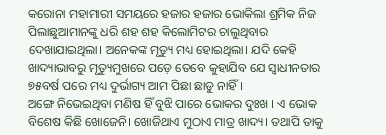କରୋନା ମହାମାରୀ ସମୟରେ ହଜାର ହଜାର ଭୋକିଲା ଶ୍ରମିକ ନିଜ ପିଲାଛୁଆମାନଙ୍କୁ ଧରି ଶହ ଶହ କିଲୋମିଟର ଚାଲୁଥିବାର ଦେଖାଯାଇଥିଲା। ଅନେକଙ୍କ ମୃତ୍ୟୁ ମଧ୍ୟ ହୋଇଥିଲା। ଯଦି କେହି ଖାଦ୍ୟାଭାବରୁ ମୃତ୍ୟୁମୁଖରେ ପଡ଼େ ତେବେ କୁହାଯିବ ଯେ ସ୍ୱାଧୀନତାର ୭୫ବର୍ଷ ପରେ ମଧ୍ୟ ଦୁର୍ଭାଗ୍ୟ ଆମ ପିଛା ଛାଡୁ ନାହିଁ।
ଅଙ୍ଗେ ନିଭେଇଥିବା ମଣିଷ ହିଁ ବୁଝି ପାରେ ଭୋକର ଦୁଃଖ । ଏ ଭୋକ ବିଶେଷ କିଛି ଖୋଜେନି। ଖୋଜିଥାଏ ମୁଠାଏ ମାତ୍ର ଖାଦ୍ୟ। ତଥାପି ତାକୁ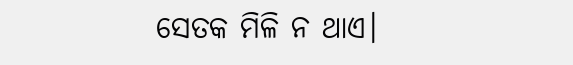ସେତକ ମିଳି ନ ଥାଏ।